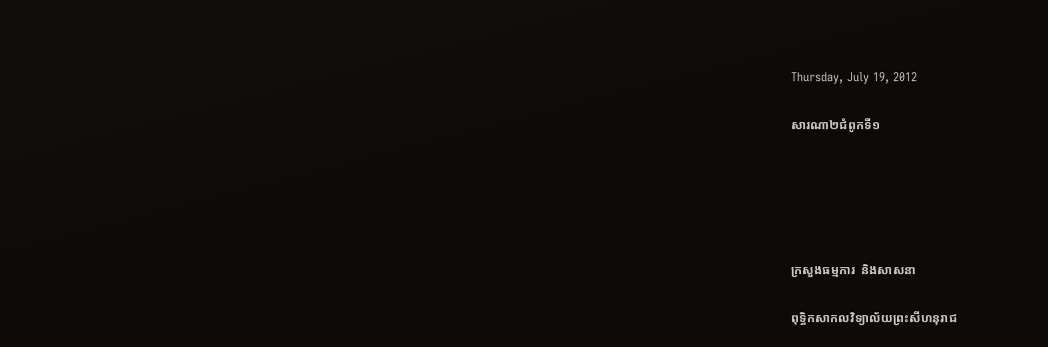Thursday, July 19, 2012

សារណា២ជំពូកទី១





ក្រសួងធម្មការ  និងសាសនា

ពុទ្ធិកសាកលវិទ្យាល័យព្រះសីហនុរាជ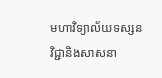មហាវិទ្យាល័យទស្សនវិជ្ជានិងសាសនា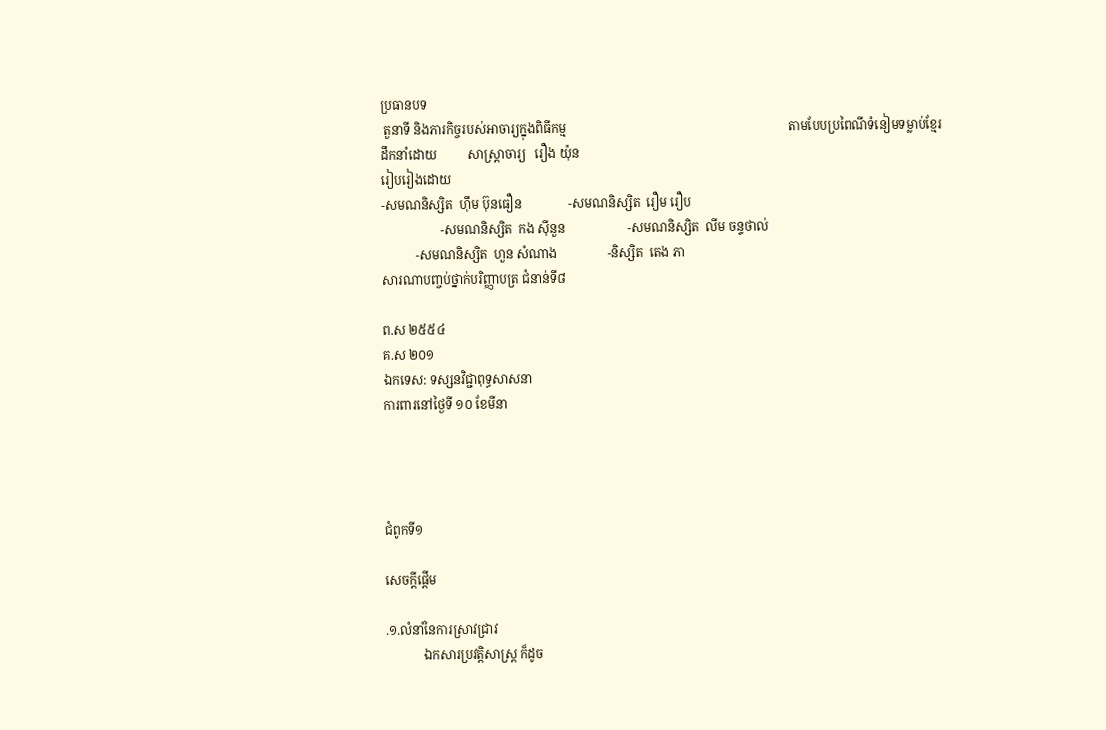ប្រធានបទ
 តួនាទី និងភារកិច្ចរបស់អាចារ្យក្នុងពិធីកម្ម                                                                       តាមបែបប្រពៃណីទំនៀមទម្លាប់ខ្មែរ
ដឹកនាំដោយ          សាស្រ្តាចារ្យ   រឿង យ៉ុន
រៀបរៀងដោយ
-សមណនិស្សិត  ហ៊ឹម ប៊ុនធឿន               -សមណនិស្សិត  រឿម រឿប
                   -សមណនិស្សិត  កង ស៊ីនួន                    -សមណនិស្សិត  លីម ចន្ទថាល់
           -សមណនិស្សិត  ហួន សំណាង                -និស្សិត  តេង ភា
សារណាបញ្ចប់ថ្នាក់បរិញ្ញាបត្រ ជំនាន់ទី៨

ព.ស ២៥៥៤
គ.ស ២០១
ឯកទេស: ទស្សនវិជ្ជាពុទ្ធសាសនា
ការពារនៅថ្ងៃទី ១០ ខែមីនា




ជំពូកទី១

សេចក្តីផើ្តម

.១.លំនាំនៃការស្រាវជ្រាវ
            ឯកសារប្រវត្តិសាស្រ្ត ក៏ដូច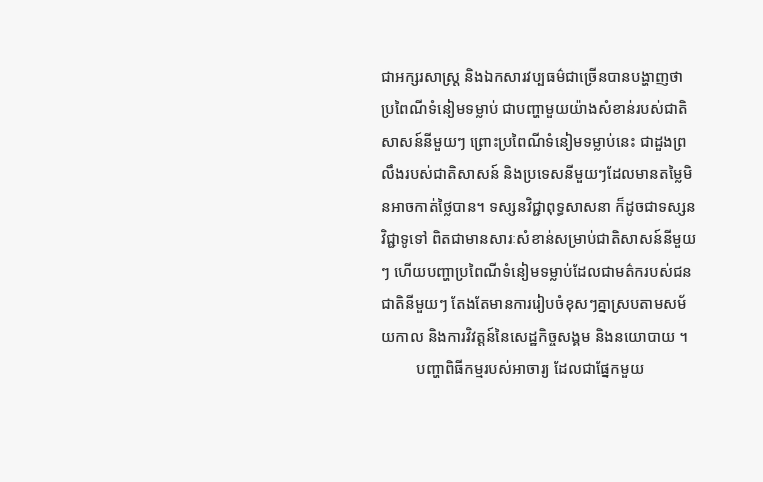ជាអក្សរសាស្រ្ត និងឯកសារវប្បធម៌ជាច្រើនបានបង្ហាញថាប្រពៃណីទំនៀមទម្លាប់ ជាបញ្ហាមួយយ៉ាងសំខាន់របស់ជាតិសាសន៍នីមួយៗ ព្រោះប្រពៃណីទំនៀមទម្លាប់នេះ ជាដួងព្រលឹងរបស់ជាតិសាសន៍ និងប្រទេសនីមួយៗដែលមានតម្លៃមិនអាចកាត់ថ្លៃបាន។ ទស្សនវិជ្ជាពុទ្ធសាសនា ក៏ដូចជាទស្សនវិជ្ជាទូទៅ ពិតជាមានសារៈសំខាន់សម្រាប់ជាតិសាសន៍នីមួយៗ ហើយបញ្ហាប្រពៃណីទំនៀមទម្លាប់ដែលជាមត៌ករបស់ជនជាតិនីមួយៗ តែងតែមានការរៀបចំខុសៗគ្នាស្របតាមសម័យកាល និងការវិវត្តន៍នៃសេដ្ឋកិច្ចសង្គម និងនយោបាយ ។
         បញ្ហាពិធីកម្មរបស់អាចារ្យ ដែលជាផ្នែកមួយ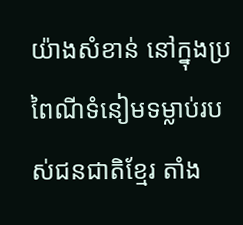យ៉ាងសំខាន់ នៅក្នុងប្រពៃណីទំនៀមទម្លាប់របស់ជនជាតិខែ្មរ តាំង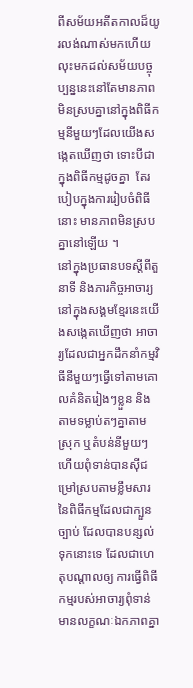ពីសម័យអតីតកាលដ៏យូរលង់ណាស់មកហើយ លុះមកដល់សម័យបច្ចុប្បន្ននេះនៅតែមានភាព មិនស្របគ្នានៅក្នុងពិធីកម្មនីមួយៗដែលយើងសងេ្កតឃើញថា ទោះបីជាក្នុងពិធីកម្មដូចគ្នា  តែរបៀបក្នុងការរៀបចំពិធីនោះ មានភាពមិនស្របគ្នានៅឡើយ ។
នៅក្នុងប្រធានបទស្តីពីតួនាទី និងភារកិច្ចអាចារ្យនៅក្នុងសង្គមខែ្មរនេះយើងសងេ្កតឃើញថា អាចារ្យដែលជាអ្នកដឹកនាំកម្មវិធីនីមួយៗធើ្វទៅតាមគោលគំនិតរៀងៗខ្លួន និងតាមទម្លាប់តៗគ្នាតាមស្រុក ឬតំបន់នីមួយៗ ហើយពុំទាន់បានស៊ីជម្រៅស្របតាមខ្លឹមសារនៃពិធីកម្មដែលជាក្បួន ច្បាប់ ដែលបានបន្សល់ទុកនោះទេ ដែលជាហេតុបណ្តាលឲ្យ ការធ្វើពិធីកម្មរបស់អាចារ្យពុំទាន់មានលក្ខណៈឯកភាពគ្នា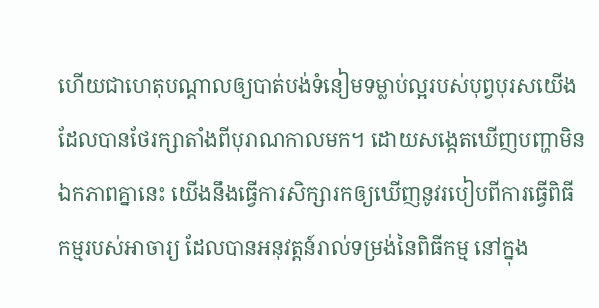ហើយជាហេតុបណ្តាលឲ្យបាត់បង់ទំនៀមទម្លាប់ល្អរបស់បុព្វបុរសយើងដែលបានថែរក្សាតាំងពីបុរាណកាលមក។ ដោយសងេ្កតឃើញបញ្ហាមិនឯកភាពគ្នានេះ យើងនឹងធើ្វការសិក្សារកឲ្យឃើញនូវរបៀបពីការធើ្វពិធីកម្មរបស់អាចារ្យ ដែលបានអនុវត្តន៍រាល់ទម្រង់នៃពិធីកម្ម នៅក្នុង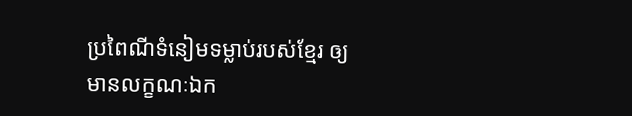ប្រពៃណីទំនៀមទម្លាប់របស់ខែ្មរ ឲ្យមានលក្ខណៈឯក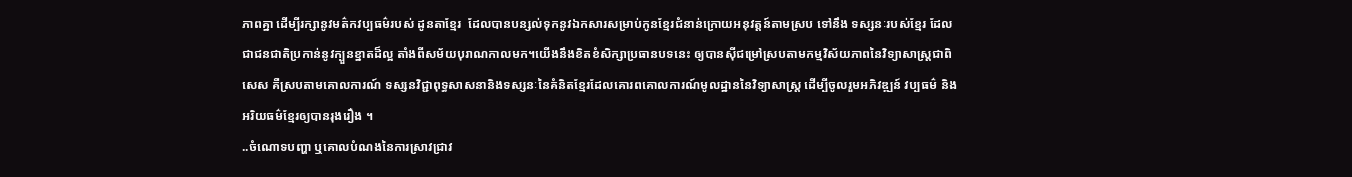ភាពគ្នា ដើម្បីរក្សានូវមត៌កវប្បធម៌របស់ ដូនតាខ្មែរ  ដែលបានបន្សល់ទុកនូវឯកសារសម្រាប់កូនខ្មែរជំនាន់ក្រោយអនុវត្តន៍តាមស្រប ទៅនឹង ទស្សនៈរបស់ខ្មែរ ដែលជាជនជាតិប្រកាន់នូវក្បួនខ្នាតដ៏ល្អ តាំងពីសម័យបុរាណកាលមក។យើងនឹងខិតខំសិក្សាប្រធានបទនេះ ឲ្យបានស៊ីជម្រៅស្របតាមកម្មវិស័យភាពនៃវិទ្យាសាស្រ្តជាពិសេស គឺស្របតាមគោលការណ៍ ទស្សនវិជ្ជាពុទ្ធសាសនានិងទស្សនៈនៃគំនិតខ្មែរដែលគោរពគោលការណ៍មូលដ្ឋាននៃវិទ្យាសាស្រ្ត ដើម្បីចូលរួមអភិវឌ្ឍន៍ វប្បធម៌ និងអរិយធម៌ខ្មែរឲ្យបានរុងរឿង ។
..ចំណោទបញ្ហា ឬគោលបំណងនៃការស្រាវជ្រាវ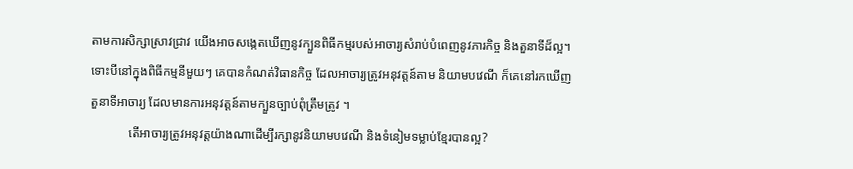តាមការសិក្សាស្រាវជ្រាវ យើងអាចសង្កេតឃើញនូវក្បួនពិធីកម្មរបស់អាចារ្យសំរាប់បំពេញនូវភារកិច្ច និងតួនាទីដ៏ល្អ។ ទោះបីនៅក្នុងពិធីកម្មនីមួយៗ គេបានកំណត់វិធានកិច្ច ដែលអាចារ្យត្រូវអនុវត្តន៍តាម និយាមបវេណី ក៏គេនៅរកឃើញតួនាទីអាចារ្យ ដែលមានការអនុវត្តន៍តាមក្បួនច្បាប់ពុំត្រឹមត្រូវ ។
            តើអាចារ្យត្រូវអនុវត្តយ៉ាងណាដើម្បីរក្សានូវនិយាមបវេណី និងទំនៀមទម្លាប់ខ្មែរបានល្អ?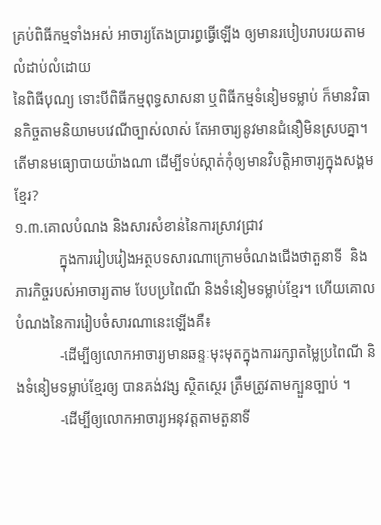គ្រប់ពិធីកម្មទាំងអស់ អាចារ្យតែងប្រារព្ធធ្វើឡើង ឲ្យមានរបៀបរាបរយតាមលំដាប់លំដោយ
នៃពិធីបុណ្យ ទោះបីពិធីកម្មពុទ្ធសាសនា ឬពិធីកម្មទំនៀមទម្លាប់ ក៏មានវិធានកិច្ចតាមនិយាមបវេណីច្បាស់លាស់ តែអាចារ្យនូវមានជំនឿមិនស្របគ្នា។ តើមានមធ្យោបាយយ៉ាងណា ដើម្បីទប់ស្កាត់កុំឲ្យមានវិបត្តិអាចារ្យក្នុងសង្គមខ្មែរ?
១.៣.គោលបំណង និងសារសំខាន់នៃការស្រាវជ្រាវ
            ក្នុងការរៀបរៀងអត្ថបទសារណាក្រោមចំណងជើងថាតួនាទី  និងភារកិច្ចរបស់អាចារ្យតាម បែបប្រពៃណី និងទំនៀមទម្លាប់ខ្មែរ។ ហើយគោលបំណងនៃការរៀបចំសារណានេះឡើងគឺ៖
            -ដើម្បីឲ្យលោកអាចារ្យមានឆន្ទៈមុះមុតក្នុងការរក្សាតម្លៃប្រពៃណី និងទំនៀមទម្លាប់ខែ្មរឲ្យ បានគង់វង្ស ស្ថិតស្ថេរ ត្រឹមត្រូវតាមក្បួនច្បាប់ ។
            -ដើម្បីឲ្យលោកអាចារ្យអនុវត្តតាមតួនាទី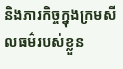និងភារកិច្ចក្នុងក្រមសីលធម៌របស់ខ្លួន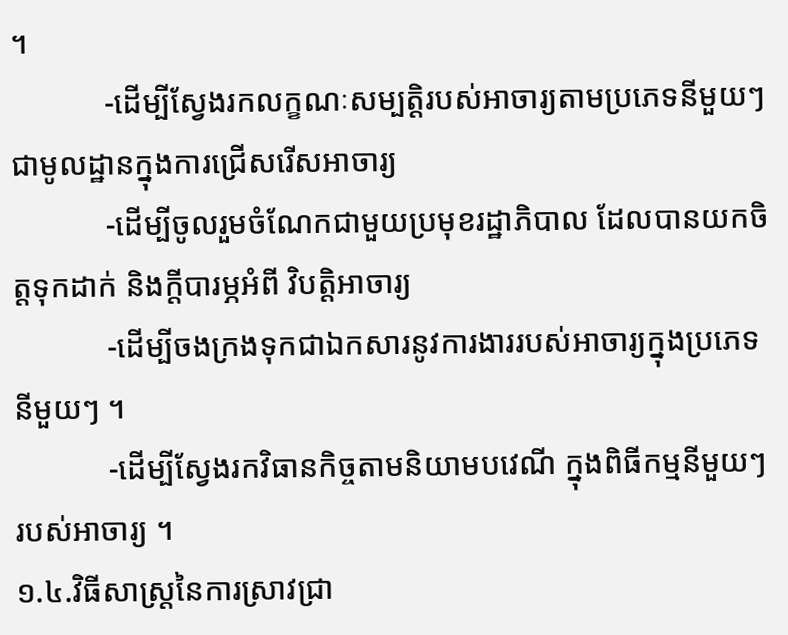។
            -ដើម្បីស្វែងរកលក្ខណៈសម្បតិ្តរបស់អាចារ្យតាមប្រភេទនីមួយៗ ជាមូលដ្ឋានក្នុងការជ្រើសរើសអាចារ្យ
            -ដើម្បីចូលរួមចំណែកជាមួយប្រមុខរដ្ឋាភិបាល ដែលបានយកចិត្តទុកដាក់ និងក្តីបារម្ភអំពី វិបតិ្តអាចារ្យ
            -ដើម្បីចងក្រងទុកជាឯកសារនូវការងាររបស់អាចារ្យក្នុងប្រភេទនីមួយៗ ។
            -ដើម្បីស្វែងរកវិធានកិច្ចតាមនិយាមបវេណី ក្នុងពិធីកម្មនីមួយៗរបស់អាចារ្យ ។
១.៤.វិធីសាស្រ្តនៃការស្រាវជ្រា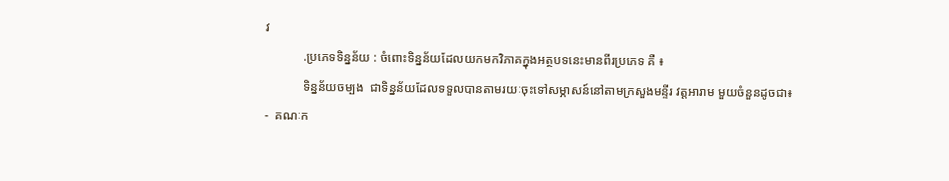វ
            .ប្រភេទទិន្នន័យ : ចំពោះទិន្នន័យដែលយកមកវិភាគក្នុងអត្ថបទនេះមានពីរប្រភេទ គឺ ៖
            ទិន្នន័យចម្បង  ជាទិន្នន័យដែលទទួលបានតាមរយៈចុះទៅសម្ភាសន៍នៅតាមក្រសួងមន្ទីរ វត្តអារាម មួយចំនួនដូចជា៖
-  គណៈក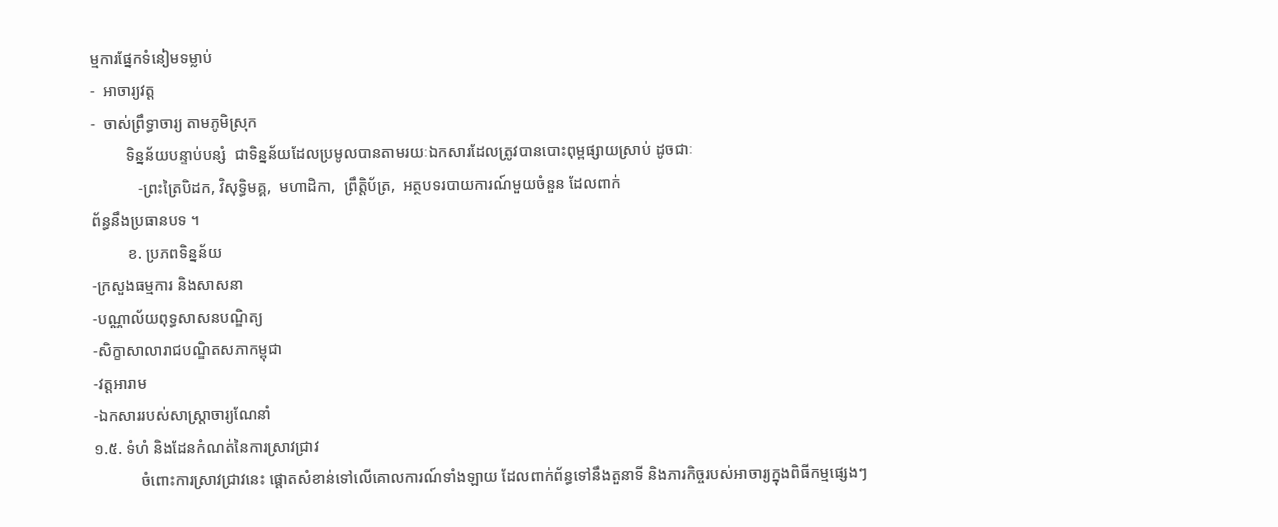ម្មការផ្នែកទំនៀមទម្លាប់
-  អាចារ្យវត្ត
-  ចាស់ព្រឹទ្ធាចារ្យ តាមភូមិស្រុក
         ទិន្នន័យបន្ទាប់បន្សំ  ជាទិន្នន័យដែលប្រមូលបានតាមរយៈឯកសារដែលត្រូវបានបោះពុម្ពផ្សាយស្រាប់ ដូចជាៈ
            -ព្រះត្រៃបិដក, វិសុទ្ធិមគ្គ,  មហាដិកា,  ព្រឹត្តិប័ត្រ,  អត្ថបទរបាយការណ៍មួយចំនួន ដែលពាក់
ព័ន្ធនឹងប្រធានបទ ។
         ខ. ប្រភពទិន្នន័យ
-ក្រសួងធម្មការ និងសាសនា
-បណ្ណាល័យពុទ្ធសាសនបណ្ឌិត្យ
-សិក្ខាសាលារាជបណ្ឌិតសភាកម្ពុជា
-វត្តអារាម
-ឯកសាររបស់សាស្រ្តាចារ្យណែនាំ
១.៥. ទំហំ និងដែនកំណត់នៃការស្រាវជ្រាវ
            ចំពោះការស្រាវជ្រាវនេះ ផ្តោតសំខាន់ទៅលើគោលការណ៍ទាំងឡាយ ដែលពាក់ព័ន្ធទៅនឹងតួនាទី និងភារកិច្ចរបស់អាចារ្យក្នុងពិធីកម្មផ្សេងៗ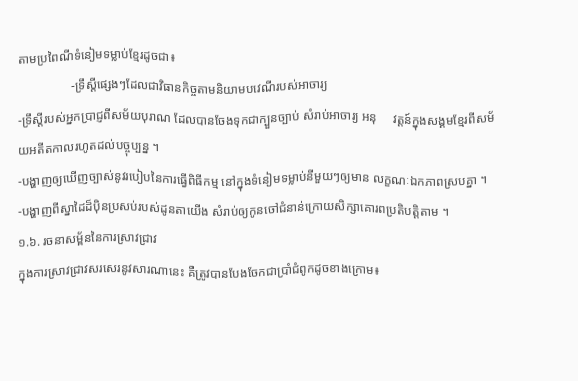តាមប្រពៃណីទំនៀមទម្លាប់ខែ្មរដូចជា៖
                 -ទ្រឹស្តីផ្សេងៗដែលជាវិធានកិច្ចតាមនិយាមបវេណីរបស់អាចារ្យ
-ទ្រឹស្តីរបស់អ្នកប្រាជ្ញពីសម័យបុរាណ ដែលបានចែងទុកជាក្បួនច្បាប់ សំរាប់អាចារ្យ អនុ     វត្តន៍ក្នុងសង្គមខ្មែរពីសម័យអតីតកាលរហូតដល់បច្ចុប្បន្ន ។
-បង្ហាញឲ្យឃើញច្បាស់នូវរបៀបនៃការធ្វើពិធីកម្ម នៅក្នុងទំនៀមទម្លាប់នីមួយៗឲ្យមាន លក្ខណៈឯកភាពស្របគ្នា ។
-បង្ហាញពីស្នាដៃដ៏ប៉ិនប្រសប់របស់ដូនតាយើង សំរាប់ឲ្យកូនចៅជំនាន់ក្រោយសិក្សាគោរពប្រតិបត្តិតាម ។
១.៦. រចនាសម្ព័ននៃការស្រាវជ្រាវ
ក្នុងការស្រាវជ្រាវសរសេរនូវសារណានេះ គឺត្រូវបានបែងចែកជាប្រាំជំពូកដូចខាងក្រោម៖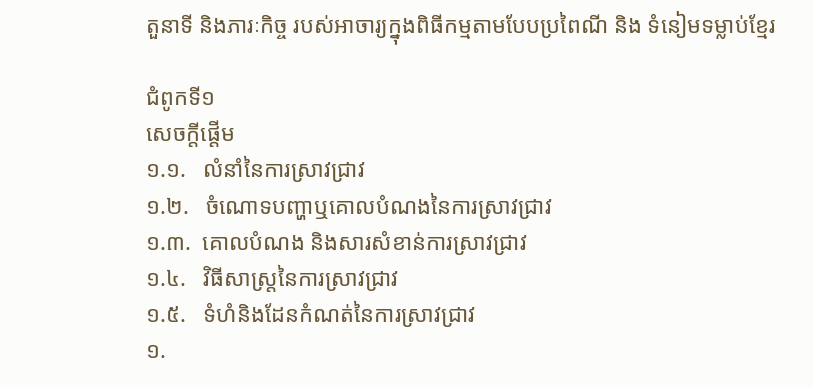តួនាទី និងភារៈកិច្ច របស់អាចារ្យក្នុងពិធីកម្មតាមបែបប្រពៃណី និង ទំនៀមទម្លាប់ខ្មែរ

ជំពូកទី១
សេចក្តីផ្តើម
១.១.   លំនាំនៃការស្រាវជ្រាវ
១.២.   ចំណោទបញ្ហាឬគោលបំណងនៃការស្រាវជ្រាវ
១.៣.  គោលបំណង និងសារសំខាន់ការស្រាវជ្រាវ
១.៤.   វិធីសាស្រ្តនៃការស្រាវជ្រាវ
១.៥.   ទំហំនិងដែនកំណត់នៃការស្រាវជ្រាវ
១.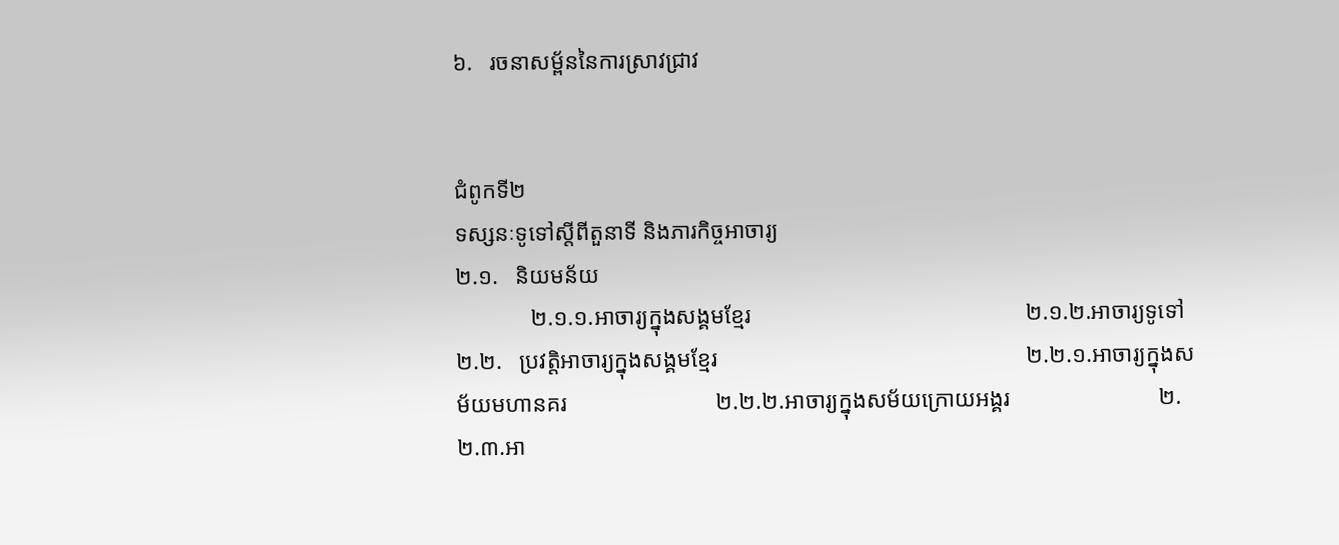៦.   រចនាសម្ព័ននៃការស្រាវជ្រាវ


ជំពូកទី២
ទស្សនៈទូទៅស្តីពីតួនាទី និងភារកិច្ចអាចារ្យ
២.១.   និយមន័យ
             ២.១.១.អាចារ្យក្នុងសង្គមខ្មែរ                                                ២.១.២.អាចារ្យទូទៅ
២.២.   ប្រវត្តិអាចារ្យក្នុងសង្គមខ្មែរ                                                      ២.២.១.អាចារ្យក្នុងសម័យមហានគរ                          ២.២.២.អាចារ្យក្នុងសម័យក្រោយអង្គរ                          ២.២.៣.អា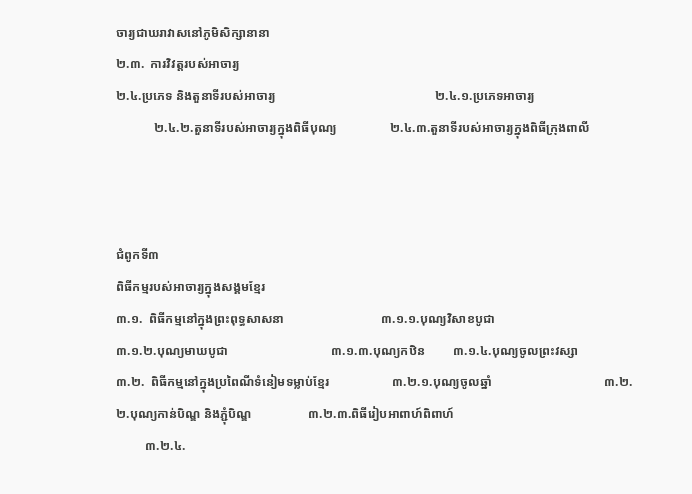ចារ្យជាឃរាវាសនៅភូមិសិក្សានានា
២.៣.  ការវិវត្តរបស់អាចារ្យ
២.៤.ប្រភេទ និងតួនាទីរបស់អាចារ្យ                                                   ២.៤.១.ប្រភេទអាចារ្យ
            ២.៤.២.តួនាទីរបស់អាចារ្យក្នុងពិធីបុណ្យ                 ២.៤.៣.តួនាទីរបស់អាចារ្យក្នុងពិធីក្រុងពាលី



ជំពូកទី៣
ពិធីកម្មរបស់អាចារ្យក្នុងសង្គមខ្មែរ
៣.១.  ពិធីកម្មនៅក្នុងព្រះពុទ្ធសាសនា                               ៣.១.១.បុណ្យវិសាខបូជា                                                ៣.១.២.បុណ្យមាឃបូជា                                 ៣.១.៣.បុណ្យកឋិន         ៣.១.៤.បុណ្យចូលព្រះវស្សា
៣.២.  ពិធីកម្មនៅក្នុងប្រពៃណីទំនៀមទម្លាប់ខ្មែរ                    ៣.២.១.បុណ្យចូលឆ្នាំ                                    ៣.២.២.បុណ្យកាន់បិណ្ឌ និងភ្ជុំបិណ្ឌ                  ៣.២.៣.ពិធីរៀបអាពាហ៍ពិពាហ៍
         ៣.២.៤.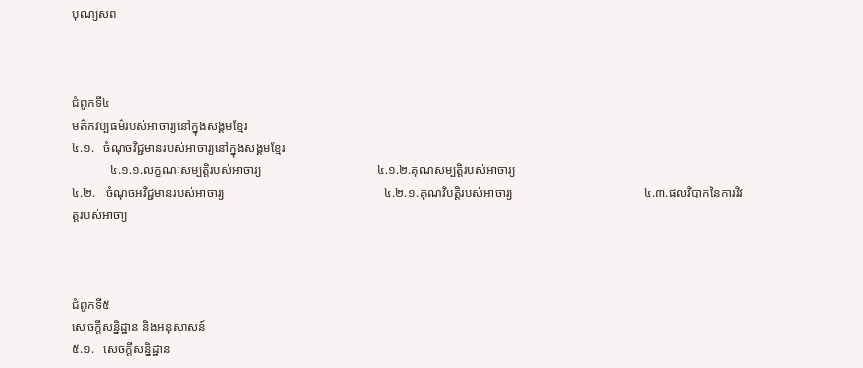បុណ្យសព



ជំពូកទី៤
មត៌កវប្បធម៌របស់អាចារ្យនៅក្នុងសង្គមខ្មែរ
៤.១.   ចំណុចវិជ្ជមានរបស់អាចារ្យនៅក្នុងសង្គមខ្មែរ
            ៤.១.១.លក្ខណៈសម្បត្តិរបស់អាចារ្យ                                     ៤.១.២.គុណសម្បត្តិរបស់អាចារ្យ
៤.២.   ចំណុចអវិជ្ជមានរបស់អាចារ្យ                                                   ៤.២.១.គុណវិបត្តិរបស់អាចារ្យ                                          ៤.៣.ផលវិបាកនៃការវិវត្តរបស់អាចា្យ



ជំពូកទី៥
សេចក្តីសន្និដ្ឋាន និងអនុសាសន៍
៥.១.   សេចក្តីសន្និដ្ឋាន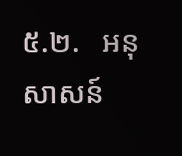៥.២.   អនុសាសន៍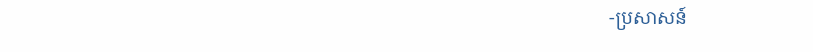-ប្រសាសន៍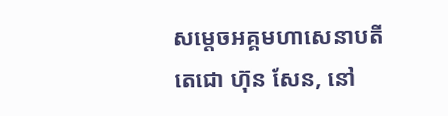សម្តេចអគ្គមហាសេនាបតីតេជោ ហ៊ុន សែន, នៅ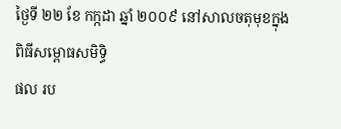ថ្ងៃទី ២២ ខែ កក្កដា ឆ្នាំ ២០០៩ នៅសាលចតុមុខក្នុងពិធីសម្ពោធសមិទ្ធិ
ផល រប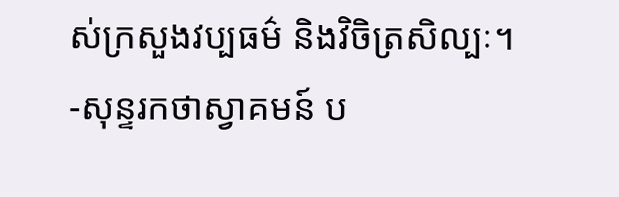ស់ក្រសួងវប្បធម៌ និងវិចិត្រសិល្បៈ។
-សុន្ទរកថាស្វាគមន៍ ប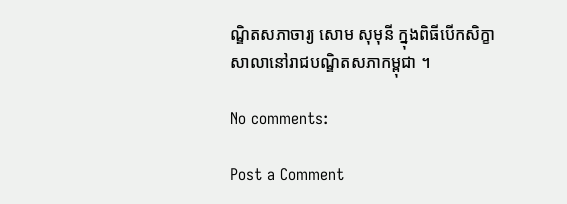ណ្ឌិតសភាចារ្យ សោម សុមុនី ក្នុងពិធីបើកសិក្ខាសាលានៅរាជបណ្ឌិតសភាកម្ពុជា ។

No comments:

Post a Comment